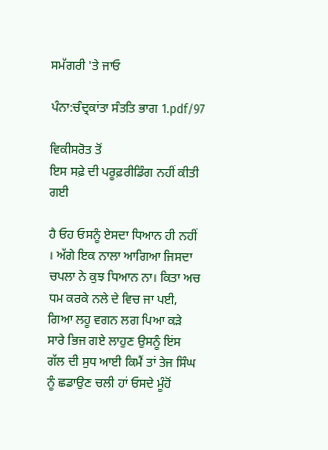ਸਮੱਗਰੀ 'ਤੇ ਜਾਓ

ਪੰਨਾ:ਚੰਦ੍ਰਕਾਂਤਾ ਸੰਤਤਿ ਭਾਗ 1.pdf/97

ਵਿਕੀਸਰੋਤ ਤੋਂ
ਇਸ ਸਫ਼ੇ ਦੀ ਪਰੂਫ਼ਰੀਡਿੰਗ ਨਹੀਂ ਕੀਤੀ ਗਈ

ਹੈ ਓਹ ਓਸਨੂੰ ਏਸਦਾ ਧਿਆਨ ਹੀ ਨਹੀਂ । ਅੱਗੇ ਇਕ ਨਾਲਾ ਆਗਿਆ ਜਿਸਦਾ ਚਪਲਾ ਨੇ ਕੁਝ ਧਿਆਨ ਨਾ। ਕਿਤਾ ਅਚ ਧਮ ਕਰਕੇ ਨਲੇ ਦੇ ਵਿਚ ਜਾ ਪਈ, ਗਿਆ ਲਹੂ ਵਗਨ ਲਗ ਪਿਆ ਕੜੇ ਸਾਰੇ ਭਿਜ ਗਏ ਲਾਹੁਣ ਉਸਨੂੰ ਇਂਸ ਗੱਲ ਦੀ ਸੁਧ ਆਈ ਕਿਮੈਂ ਤਾਂ ਤੇਜ ਸਿੰਘ ਨੂੰ ਛਡਾਉਣ ਚਲੀ ਹਾਂ ਓਸਦੇ ਮੂੰਹੋਂ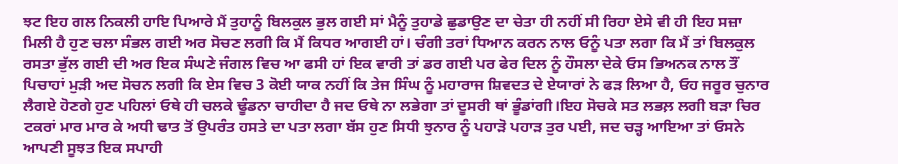ਝਟ ਇਹ ਗਲ ਨਿਕਲੀ ਹਾਇ ਪਿਆਰੇ ਮੈਂ ਤੁਹਾਨੂੰ ਬਿਲਕੁਲ ਭੁਲ ਗਈ ਸਾਂ ਮੈਨੂੰ ਤੁਹਾਡੇ ਛੁਡਾਉਣ ਦਾ ਚੇਤਾ ਹੀ ਨਹੀਂ ਸੀ ਰਿਹਾ ਏਸੇ ਵੀ ਹੀ ਇਹ ਸਜ਼ਾ ਮਿਲੀ ਹੈ ਹੁਣ ਚਲਾ ਸੰਭਲ ਗਈ ਅਰ ਸੋਚਣ ਲਗੀ ਕਿ ਮੈਂ ਕਿਧਰ ਆਗਈ ਹਾਂ। ਚੰਗੀ ਤਰਾਂ ਧਿਆਨ ਕਰਨ ਨਾਲ ਓਨੂੰ ਪਤਾ ਲਗਾ ਕਿ ਮੈਂ ਤਾਂ ਬਿਲਕੁਲ ਰਸਤਾ ਭੁੱਲ ਗਈ ਦੀ ਅਰ ਇਕ ਸੰਘਣੇ ਜੰਗਲ ਵਿਚ ਆ ਫਸੀ ਹਾਂ ਇਕ ਵਾਰੀ ਤਾਂ ਡਰ ਗਈ ਪਰ ਫੇਰ ਦਿਲ ਨੂੰ ਹੌਸਲਾ ਦੇਕੇ ਓਸ ਭਿਅਨਕ ਨਾਲ ਤੌਂ ਪਿਚਾਹਾਂ ਮੁੜੀ ਅਦ ਸੋਚਨ ਲਗੀ ਕਿ ਏਸ ਵਿਚ 3 ਕੋਈ ਯਾਕ ਨਹੀਂ ਕਿ ਤੇਜ ਸਿੰਘ ਨੂੰ ਮਹਾਰਾਜ ਸ਼ਿਵਦਤ ਦੇ ਏਯਾਰਾਂ ਨੇ ਫੜ ਲਿਆ ਹੈ, ਓਹ ਜਰੂਰ ਚੁਨਾਰ ਲੈਗਏ ਹੋਣਗੇ ਹੁਣ ਪਹਿਲਾਂ ਓਥੇ ਹੀ ਚਲਕੇ ਢੂੰਡਨਾ ਚਾਹੀਦਾ ਹੈ ਜਦ ਓਥੇ ਨਾ ਲਭੇਗਾ ਤਾਂ ਦੂਸਰੀ ਥਾਂ ਭੂੰਡਾਂਗੀ।ਇਹ ਸੋਚਕੇ ਸਤ ਲਭਲ਼ ਲਗੀ ਬੜਾ ਚਿਰ ਟਕਰਾਂ ਮਾਰ ਮਾਰ ਕੇ ਅਧੀ ਢਾਤ ਤੋਂ ਉਪਰੰਤ ਹਸਤੇ ਦਾ ਪਤਾ ਲਗਾ ਬੱਸ ਹੁਣ ਸਿਧੀ ਝੁਨਾਰ ਨੂੰ ਪਹਾੜੋ ਪਹਾੜ ਤੁਰ ਪਈ, ਜਦ ਚੜ੍ਹ ਆਇਆ ਤਾਂ ਓਸਨੇ ਆਪਣੀ ਸੂਝਤ ਇਕ ਸਪਾਹੀ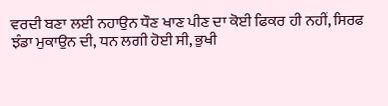ਵਰਦੀ ਬਣਾ ਲਈ ਨਹਾਉਨ ਧੌਣ ਖਾਣ ਪੀਣ ਦਾ ਕੋਈ ਫਿਕਰ ਹੀ ਨਹੀਂ, ਸਿਰਫ ਝੰਡਾ ਮੁਕਾਉਨ ਦੀ, ਧਨ ਲਗੀ ਹੋਈ ਸੀ, ਭੁਖੀ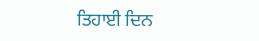ਤਿਹਾਈ ਦਿਨ